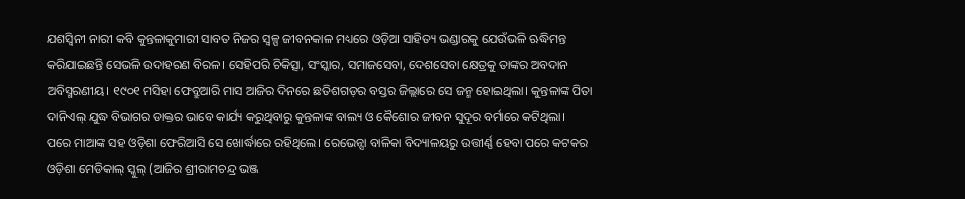ଯଶସ୍ବିନୀ ନାରୀ କବି କୁନ୍ତଳାକୁମାରୀ ସାବତ ନିଜର ସ୍ବଳ୍ପ ଜୀବନକାଳ ମଧ୍ୟରେ ଓଡ଼ିଆ ସାହିତ୍ୟ ଭଣ୍ଡାରକୁ ଯେଉଁଭଳି ଋଦ୍ଧିମନ୍ତ କରିଯାଇଛନ୍ତି ସେଭଳି ଉଦାହରଣ ବିରଳ। ସେହିପରି ଚିକିତ୍ସା, ସଂସ୍କାର, ସମାଜସେବା, ଦେଶସେବା କ୍ଷେତ୍ରକୁ ତାଙ୍କର ଅବଦାନ ଅବିସ୍ମରଣୀୟ। ୧୯୦୧ ମସିହା ଫେବ୍ରୁଆରି ମାସ ଆଜିର ଦିନରେ ଛତିଶଗଡ଼ର ବସ୍ତର ଜିଲ୍ଲାରେ ସେ ଜନ୍ମ ହୋଇଥିଲା। କୁନ୍ତଳାଙ୍କ ପିତା ଦାନିଏଲ୍ ଯୁଦ୍ଧ ବିଭାଗର ଡାକ୍ତର ଭାବେ କାର୍ଯ୍ୟ କରୁଥିବାରୁ କୁନ୍ତଳାଙ୍କ ବାଲ୍ୟ ଓ କୈଶୋର ଜୀବନ ସୁଦୂର ବର୍ମାରେ କଟିଥିଲା।
ପରେ ମାଆଙ୍କ ସହ ଓଡ଼ିଶା ଫେରିଆସି ସେ ଖୋର୍ଦ୍ଧାରେ ରହିଥିଲେ। ରେଭେନ୍ସା ବାଳିକା ବିଦ୍ୟାଳୟରୁ ଉତ୍ତୀର୍ଣ୍ଣ ହେବା ପରେ କଟକର ଓଡ଼ିଶା ମେଡିକାଲ୍ ସ୍କୁଲ୍ (ଆଜିର ଶ୍ରୀରାମଚନ୍ଦ୍ର ଭଞ୍ଜ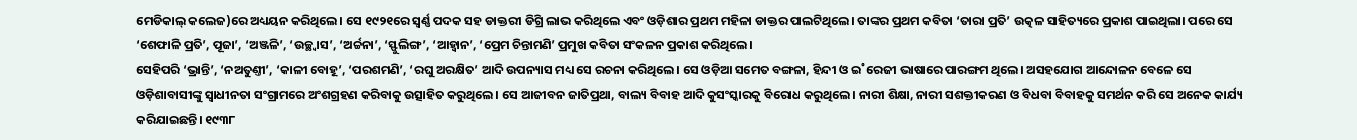ମେଡିକାଲ୍ କଲେଜ)ରେ ଅଧ୍ୟୟନ କରିଥିଲେ। ସେ ୧୯୨୧ରେ ସ୍ବର୍ଣ୍ଣ ପଦକ ସହ ଡାକ୍ତରୀ ଡିଗ୍ରି ଲାଭ କରିଥିଲେ ଏବଂ ଓଡ଼ିଶାର ପ୍ରଥମ ମହିଳା ଡାକ୍ତର ପାଲଟିଥିଲେ। ତାଙ୍କର ପ୍ରଥମ କବିତା ‘ତାରା ପ୍ରତି’ ଉତ୍କଳ ସାହିତ୍ୟରେ ପ୍ରକାଶ ପାଇଥିଲା। ପରେ ସେ ‘ଶେଫାଳି ପ୍ରତି’, ପୂଜା’, ‘ଅଞ୍ଜଳି’, ‘ଉଚ୍ଛ୍ବାସ’, ‘ଅର୍ଚ୍ଚନା’, ‘ସ୍ଫୁଲିଙ୍ଗ’, ‘ଆହ୍ବାନ’, ‘ପ୍ରେମ ଚିନ୍ତାମଣି’ ପ୍ରମୁଖ କବିତା ସଂକଳନ ପ୍ରକାଶ କରିଥିଲେ।
ସେହିପରି ‘ଭ୍ରାନ୍ତି’, ‘ନଅତୁଣ୍ତୀ’, ‘କାଳୀ ବୋହୂ’, ‘ପରଶମଣି’, ‘ରଘୁ ଅରକ୍ଷିତ’ ଆଦି ଉପନ୍ୟାସ ମଧ୍ୟ ସେ ରଚନା କରିଥିଲେ। ସେ ଓଡ଼ିଆ ସମେତ ବଙ୍ଗଳା, ହିନ୍ଦୀ ଓ ଇ˚ରେଜୀ ଭାଷାରେ ପାରଙ୍ଗମ ଥିଲେ। ଅସହଯୋଗ ଆନ୍ଦୋଳନ ବେଳେ ସେ ଓଡ଼ିଶାବାସୀଙ୍କୁ ସ୍ବାଧୀନତା ସଂଗ୍ରାମରେ ଅଂଶଗ୍ରହଣ କରିବାକୁ ଉତ୍ସାହିତ କରୁଥିଲେ। ସେ ଆଜୀବନ ଜାତିପ୍ରଥା, ବାଲ୍ୟ ବିବାହ ଆଦି କୁସଂସ୍କାରକୁ ବିରୋଧ କରୁଥିଲେ। ନାରୀ ଶିକ୍ଷା, ନାରୀ ସଶକ୍ତୀକରଣ ଓ ବିଧବା ବିବାହକୁ ସମର୍ଥନ କରି ସେ ଅନେକ କାର୍ଯ୍ୟ କରିଯାଇଛନ୍ତି। ୧୯୩୮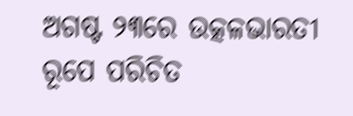ଅଗଷ୍ଟ ୨୩ରେ ଉତ୍କଳଭାରତୀ ରୂପେ ପରିଚିତ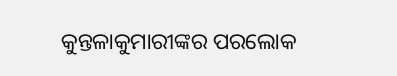କୁନ୍ତଳାକୁମାରୀଙ୍କର ପରଲୋକ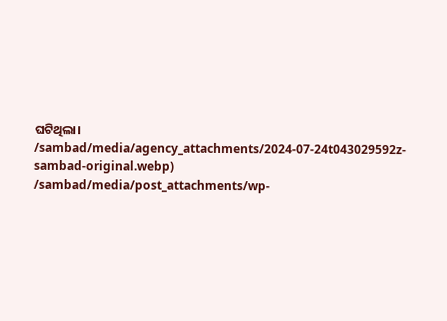ଘଟିଥିଲା।
/sambad/media/agency_attachments/2024-07-24t043029592z-sambad-original.webp)
/sambad/media/post_attachments/wp-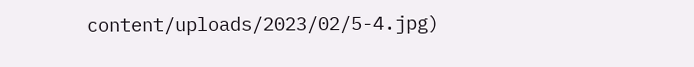content/uploads/2023/02/5-4.jpg)